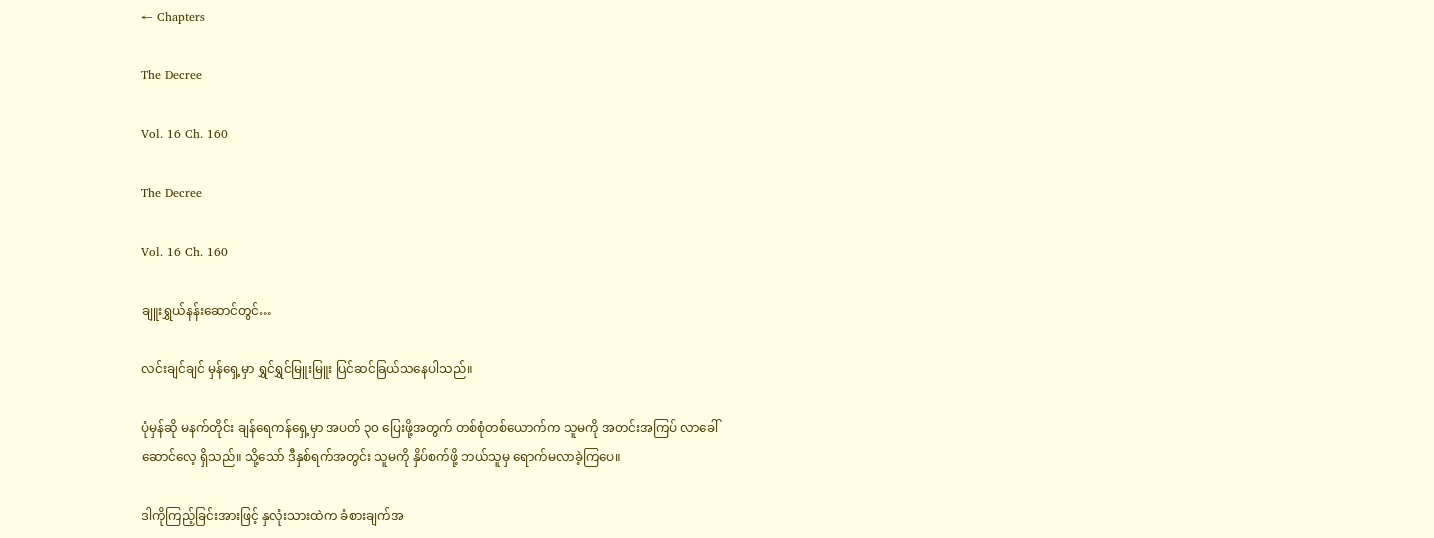← Chapters

The Decree

Vol. 16 Ch. 160

The Decree

Vol. 16 Ch. 160

ချူးရွှယ်နန်းဆောင်တွင်…

လင်းချင်ချင် မှန်ရှေ့မှာ ရွှင်ရွှင်မြူးမြူး ပြင်ဆင်ခြယ်သနေပါသည်။

ပုံမှန်ဆို မနက်တိုင်း ချန်ရေကန်ရှေ့မှာ အပတ် ၃၀ ပြေးဖို့အတွက် တစ်စုံတစ်ယောက်က သူမကို အတင်းအကြပ် လာခေါ်ဆောင်လေ့ ရှိသည်။ သို့သော် ဒီနှစ်ရက်အတွင်း သူမကို နှိပ်စက်ဖို့ ဘယ်သူမှ ရောက်မလာခဲ့ကြပေ။

ဒါကိုကြည့်ခြင်းအားဖြင့် နှလုံးသားထဲက ခံစားချက်အ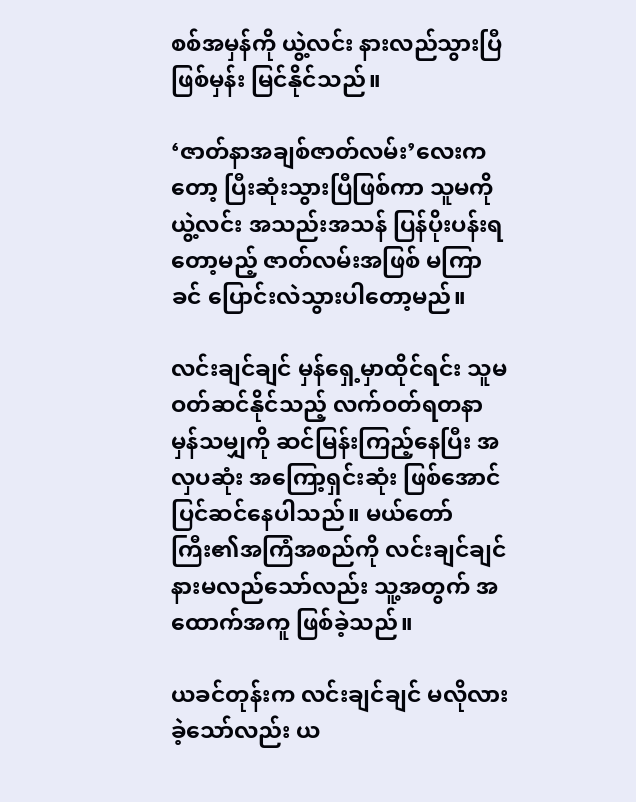စစ်အမှန်ကို ယွဲ့လင်း နားလည်သွားပြီဖြစ်မှန်း မြင်နိုင်သည်။

‘ဇာတ်နာအချစ်ဇာတ်လမ်း’လေးကတော့ ပြီးဆုံးသွားပြီဖြစ်ကာ သူမကို ယွဲ့လင်း အသည်းအသန် ပြန်ပိုးပန်းရတော့မည့် ဇာတ်လမ်းအဖြစ် မကြာခင် ပြောင်းလဲသွားပါတော့မည်။

လင်းချင်ချင် မှန်ရှေ့မှာထိုင်ရင်း သူမ ဝတ်ဆင်နိုင်သည့် လက်ဝတ်ရတနာမှန်သမျှကို ဆင်မြန်းကြည့်နေပြီး အလှပဆုံး အကြော့ရှင်းဆုံး ဖြစ်အောင် ပြင်ဆင်နေပါသည်။ မယ်တော်ကြီး၏အကြံအစည်ကို လင်းချင်ချင် နားမလည်သော်လည်း သူ့အတွက် အထောက်အကူ ဖြစ်ခဲ့သည်။

ယခင်တုန်းက လင်းချင်ချင် မလိုလားခဲ့သော်လည်း ယ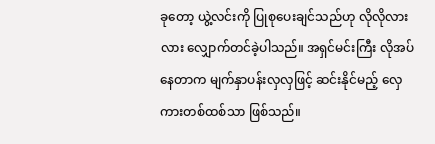ခုတော့ ယွဲ့လင်းကို ပြုစုပေးချင်သည်ဟု လိုလိုလားလား လျှောက်တင်ခဲ့ပါသည်။ အရှင်မင်းကြီး လိုအပ်နေတာက မျက်နှာပန်းလှလှဖြင့် ဆင်းနိုင်မည့် လှေကားတစ်ထစ်သာ ဖြစ်သည်။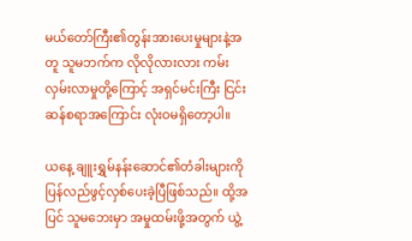မယ်တော်ကြီး၏တွန်းအားပေးမှုများနဲ့အတူ သူမဘက်က လိုလိုလားလား ကမ်းလှမ်းလာမှုတို့ကြောင့် အရှင်မင်းကြီး ငြင်းဆန်စရာအကြောင်း လုံးဝမရှိတော့ပါ။

ယနေ့ ချူးရွှမ်နန်းဆောင်၏တံခါးများကို ပြန်လည်ဖွင့်လှစ်ပေးခဲ့ပြီဖြစ်သည်။ ထို့အပြင် သူမဘေးမှာ အမှုထမ်းဖို့အတွက် ယွဲ့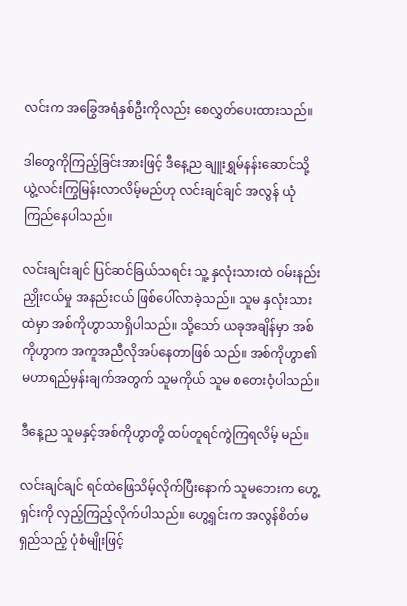လင်းက အခြွေအရံနှစ်ဦးကိုလည်း စေလွှတ်ပေးထားသည်။

ဒါတွေကိုကြည့်ခြင်းအားဖြင့် ဒီနေ့ည ချူးရွှမ်နန်းဆောင်သို့ ယွဲ့လင်းကြွမြန်းလာလိမ့်မည်ဟု လင်းချင်ချင် အလွန် ယုံကြည်နေပါသည်။

လင်းချင်းချင် ပြင်ဆင်ခြယ်သရင်း သူ့ နှလုံးသားထဲ ဝမ်းနည်းညှိုးငယ်မှု အနည်းငယ် ဖြစ်ပေါ်လာခဲ့သည်။ သူမ နှလုံးသားထဲမှာ အစ်ကိုဟွာသာရှိပါသည်။ သို့သော် ယခုအချိန်မှာ အစ်ကိုဟွာက အကူအညီလိုအပ်နေတာဖြစ် သည်။ အစ်ကိုဟွာ၏မဟာရည်မှန်းချက်အတွက် သူမကိုယ် သူမ စတေးဝံ့ပါသည်။

ဒီနေ့ည သူမနှင့်အစ်ကိုဟွာတို့ ထပ်တူရင်ကွဲကြရလိမ့် မည်။

လင်းချင်ချင် ရင်ထဲဖြေသိမ့်လိုက်ပြီးနောက် သူမဘေးက ဟွေ့ရှင်းကို လှည့်ကြည့်လိုက်ပါသည်။ ဟွေ့ရှင်းက အလွန်စိတ်မရှည်သည့် ပုံစံမျိုးဖြင့်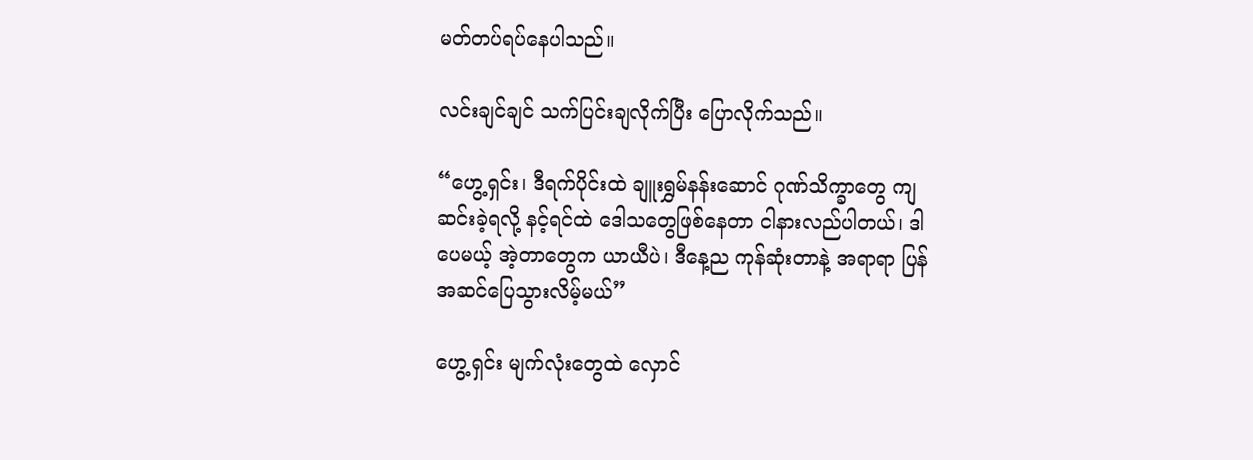မတ်တပ်ရပ်နေပါသည်။

လင်းချင်ချင် သက်ပြင်းချလိုက်ပြီး ပြောလိုက်သည်။

“ဟွေ့ရှင်း၊ ဒီရက်ပိုင်းထဲ ချူးရွှမ်နန်းဆောင် ဂုဏ်သိက္ခာတွေ ကျဆင်းခဲ့ရလို့ နင့်ရင်ထဲ ဒေါသတွေဖြစ်နေတာ ငါနားလည်ပါတယ်၊ ဒါပေမယ့် အဲ့တာတွေက ယာယီပဲ၊ ဒီနေ့ည ကုန်ဆုံးတာနဲ့ အရာရာ ပြန်အဆင်ပြေသွားလိမ့်မယ်”

ဟွေ့ရှင်း မျက်လုံးတွေထဲ လှောင်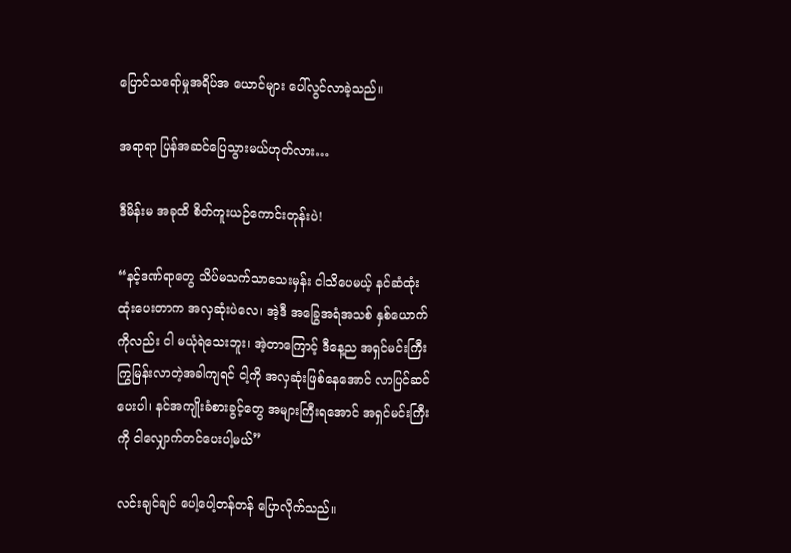ပြောင်သရော်မှုအရိပ်အ ယောင်များ ပေါ်လွင်လာခဲ့သည်။

အရာရာ ပြန်အဆင်ပြေသွားမယ်ဟုတ်လား…

ဒီမိန်းမ အခုထိ စိတ်ကူးယဉ်ကောင်းတုန်းပဲ!

“နင့်ဒဏ်ရာတွေ သိပ်မသက်သာသေးမှန်း ငါသိပေမယ့် နင်ဆံထုံးထုံးပေးတာက အလှဆုံးပဲလေ၊ အဲ့ဒီ အခြွေအရံအသစ် နှစ်ယောက်ကိုလည်း ငါ မယုံရဲသေးဘူး၊ အဲ့တာကြောင့် ဒီနေ့ည အရှင်မင်းကြီး ကြွမြန်းလာတဲ့အခါကျရင် ငါ့ကို အလှဆုံးဖြစ်နေအောင် လာပြင်ဆင်ပေးပါ၊ နင်အကျိုးခံစားခွင့်တွေ အများကြီးရအောင် အရှင်မင်းကြီးကို ငါလျှောက်တင်ပေးပါ့မယ်”

လင်းချင်ချင် ပေါ့ပေါ့တန်တန် ပြောလိုက်သည်။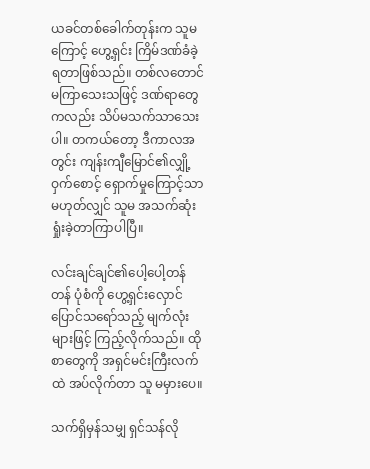ယခင်တစ်ခေါက်တုန်းက သူမကြောင့် ဟွေ့ရှင်း ကြိမ်ဒဏ်ခံခဲ့ရတာဖြစ်သည်။ တစ်လတောင် မကြာသေးသဖြင့် ဒဏ်ရာတွေကလည်း သိပ်မသက်သာသေးပါ။ တကယ်တော့ ဒီကာလအတွင်း ကျန်းကျီမြောင်၏လျှို့ဝှက်စောင့် ရှောက်မှုကြောင့်သာ မဟုတ်လျှင် သူမ အသက်ဆုံးရှုံးခဲ့တာကြာပါပြီ။

လင်းချင်ချင်၏ပေါ့ပေါ့တန်တန် ပုံစံကို ဟွေ့ရှင်းလှောင် ပြောင်သရော်သည့် မျက်လုံးများဖြင့် ကြည့်လိုက်သည်။ ထိုစာတွေကို အရှင်မင်းကြီးလက်ထဲ အပ်လိုက်တာ သူ မမှားပေ။

သက်ရှိမှန်သမျှ ရှင်သန်လို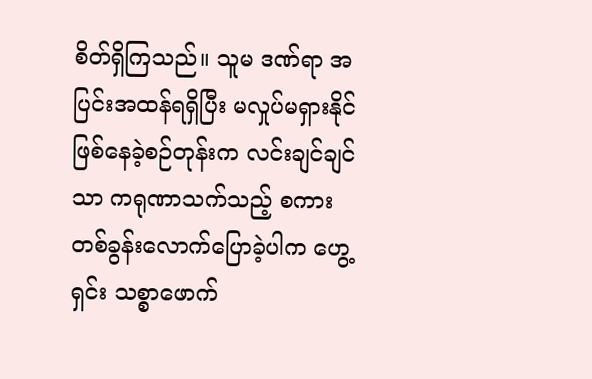စိတ်ရှိကြသည်။ သူမ ဒဏ်ရာ အပြင်းအထန်ရရှိပြီး မလှုပ်မရှားနိုင်ဖြစ်နေခဲ့စဉ်တုန်းက လင်းချင်ချင်သာ ကရုဏာသက်သည့် စကားတစ်ခွန်းလောက်ပြောခဲ့ပါက ဟွေ့ရှင်း သစ္စာဖောက်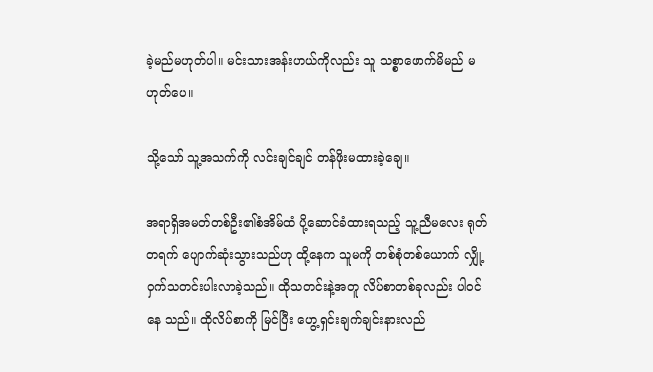ခဲ့မည်မဟုတ်ပါ။ မင်းသားအန်းဟယ်ကိုလည်း သူ သစ္စာဖောက်မိမည် မဟုတ်ပေ။

သို့သော် သူ့အသက်ကို လင်းချင်ချင် တန်ဖိုးမထားခဲ့ချေ။

အရာရှိအမတ်တစ်ဦး၏စံအိမ်ထံ ပို့ဆောင်ခံထားရသည့် သူ့ညီမလေး ရုတ်တရက် ပျောက်ဆုံးသွားသည်ဟု ထို့နေက သူမကို တစ်စုံတစ်ယောက် လျှို့ဝှက်သတင်းပါးလာခဲ့သည်။ ထိုသတင်းနဲ့အတူ လိပ်စာတစ်ခုလည်း ပါဝင်နေ သည်။ ထိုလိပ်စာကို မြင်ပြီး ဟွေ့ရှင်းချက်ချင်းနားလည်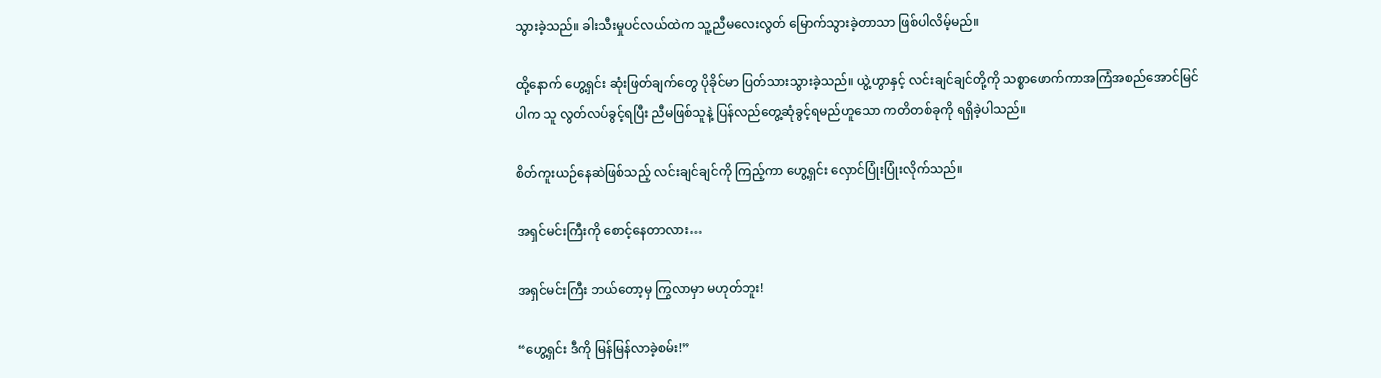သွားခဲ့သည်။ ခါးသီးမှုပင်လယ်ထဲက သူ့ညီမလေးလွတ် မြောက်သွားခဲ့တာသာ ဖြစ်ပါလိမ့်မည်။

ထို့နောက် ဟွေ့ရှင်း ဆုံးဖြတ်ချက်တွေ ပိုခိုင်မာ ပြတ်သားသွားခဲ့သည်။ ယွဲ့ဟွာနှင့် လင်းချင်ချင်တို့ကို သစ္စာဖောက်ကာအကြံအစည်အောင်မြင်ပါက သူ လွတ်လပ်ခွင့်ရပြီး ညီမဖြစ်သူနဲ့ ပြန်လည်တွေ့ဆုံခွင့်ရမည်ဟူသော ကတိတစ်ခုကို ရရှိခဲ့ပါသည်။

စိတ်ကူးယဉ်နေဆဲဖြစ်သည့် လင်းချင်ချင်ကို ကြည့်ကာ ဟွေ့ရှင်း လှောင်ပြုံးပြုံးလိုက်သည်။

အရှင်မင်းကြီးကို စောင့်နေတာလား…

အရှင်မင်းကြီး ဘယ်တော့မှ ကြွလာမှာ မဟုတ်ဘူး!

“ဟွေ့ရှင်း ဒီကို မြန်မြန်လာခဲ့စမ်း!”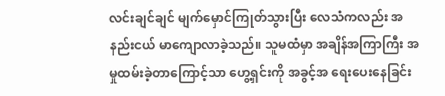လင်းချင်ချင် မျက်မှောင်ကြုတ်သွားပြီး လေသံကလည်း အနည်းငယ် မာကျောလာခဲ့သည်။ သူမထံမှာ အချိန်အကြာကြီး အမှုထမ်းခဲ့တာကြောင့်သာ ဟွေ့ရှင်းကို အခွင့်အ ရေးပေးနေခြင်း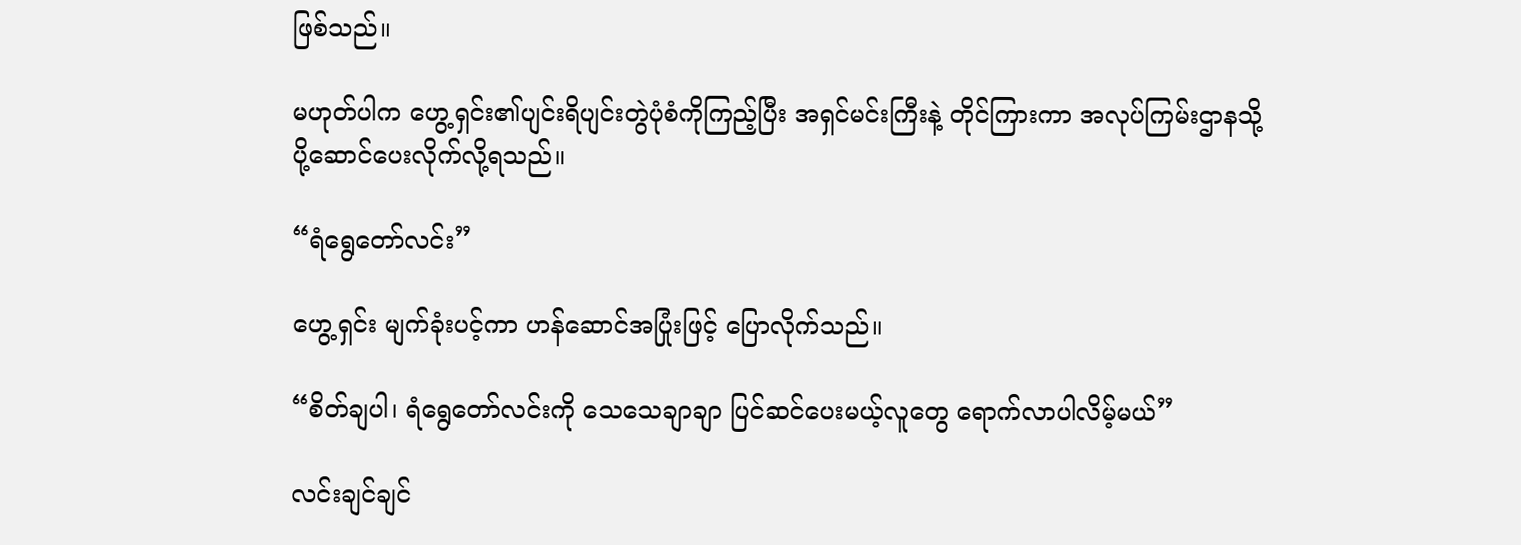ဖြစ်သည်။

မဟုတ်ပါက ဟွေ့ရှင်း၏ပျင်းရိပျင်းတွဲပုံစံကိုကြည့်ပြီး အရှင်မင်းကြီးနဲ့ တိုင်ကြားကာ အလုပ်ကြမ်းဌာနသို့ ပို့ဆောင်ပေးလိုက်လို့ရသည်။

“ရံရွေတော်လင်း”

ဟွေ့ရှင်း မျက်ခုံးပင့်ကာ ဟန်ဆောင်အပြုံးဖြင့် ပြောလိုက်သည်။

“စိတ်ချပါ၊ ရံရွေတော်လင်းကို သေသေချာချာ ပြင်ဆင်ပေးမယ့်လူတွေ ရောက်လာပါလိမ့်မယ်”

လင်းချင်ချင်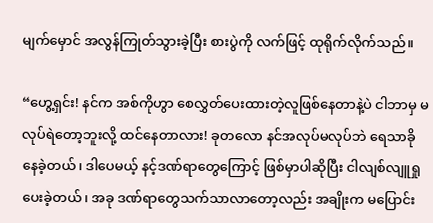မျက်မှောင် အလွန်ကြုတ်သွားခဲ့ပြီး စားပွဲကို လက်ဖြင့် ထုရိုက်လိုက်သည်။

“ဟွေ့ရှင်း! နင်က အစ်ကိုဟွာ စေလွှတ်ပေးထားတဲ့လူဖြစ်နေတာနဲ့ပဲ ငါဘာမှ မလုပ်ရဲတော့ဘူးလို့ ထင်နေတာလား! ခုတလော နင်အလုပ်မလုပ်ဘဲ ရေသာခိုနေခဲ့တယ်၊ ဒါပေမယ့် နင့်ဒဏ်ရာတွေကြောင့် ဖြစ်မှာပါဆိုပြီး ငါလျစ်လျူရှုပေးခဲ့တယ်၊ အခု ဒဏ်ရာတွေသက်သာလာတော့လည်း အချိုးက မပြောင်း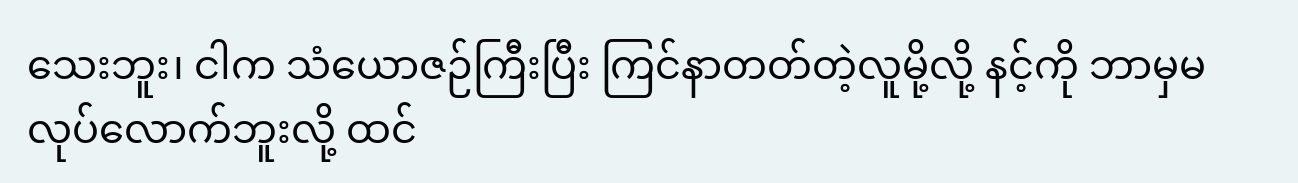သေးဘူး၊ ငါက သံယောဇဉ်ကြီးပြီး ကြင်နာတတ်တဲ့လူမို့လို့ နင့်ကို ဘာမှမလုပ်လောက်ဘူးလို့ ထင်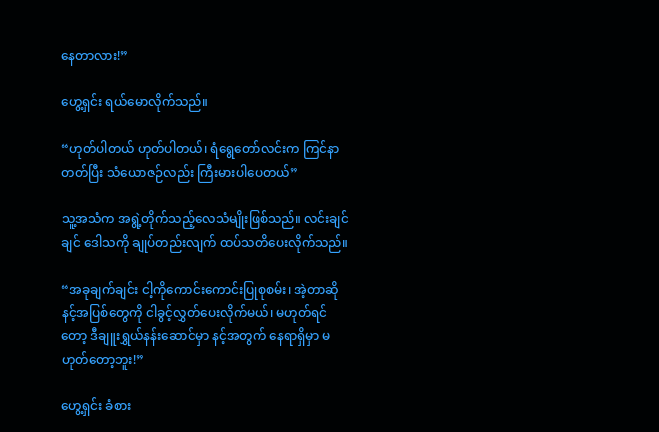နေတာလား!”

ဟွေ့ရှင်း ရယ်မောလိုက်သည်။

“ဟုတ်ပါတယ် ဟုတ်ပါတယ်၊ ရံရွေတော်လင်းက ကြင်နာတတ်ပြီး သံယောဇဉ်လည်း ကြီးမားပါပေတယ်”

သူ့အသံက အရွဲ့တိုက်သည့်လေသံမျိုးဖြစ်သည်။ လင်းချင်ချင် ဒေါသကို ချုပ်တည်းလျက် ထပ်သတိပေးလိုက်သည်။

“အခုချက်ချင်း ငါ့ကိုကောင်းကောင်းပြုစုစမ်း၊ အဲ့တာဆို နင့်အပြစ်တွေကို ငါခွင့်လွှတ်ပေးလိုက်မယ်၊ မဟုတ်ရင်တော့ ဒီချူးရွှယ်နန်းဆောင်မှာ နင့်အတွက် နေရာရှိမှာ မဟုတ်တော့ဘူး!”

ဟွေ့ရှင်း ခံစား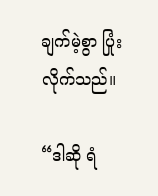ချက်မဲ့စွာ ပြုံးလိုက်သည်။

“ဒါဆို ရံ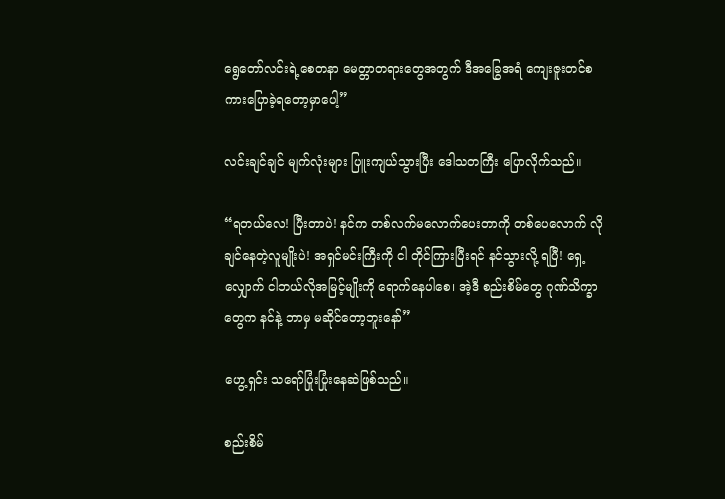ရွေတော်လင်းရဲ့စေတနာ မေတ္တာတရားတွေအတွက် ဒီအခြွေအရံ ကျေးဇူးတင်စကားပြောခဲ့ရတော့မှာပေါ့”

လင်းချင်ချင် မျက်လုံးများ ပြူးကျယ်သွားပြီး ဒေါသတကြီး ပြောလိုက်သည်။

“ရတယ်လေ! ပြီးတာပဲ! နင်က တစ်လက်မလောက်ပေးတာကို တစ်ပေလောက် လိုချင်နေတဲ့လူမျိုးပဲ! အရှင်မင်းကြီးကို ငါ တိုင်ကြားပြီးရင် နင်သွားလို့ ရပြီ! ရှေ့လျှောက် ငါဘယ်လိုအမြင့်မျိုးကို ရောက်နေပါစေ၊ အဲ့ဒီ စည်းစိမ်တွေ ဂုဏ်သိက္ခာတွေက နင်နဲ့ ဘာမှ မဆိုင်တော့ဘူးနော်”

ဟွေ့ရှင်း သရော်ပြုံးပြုံးနေဆဲဖြစ်သည်။

စည်းစိမ်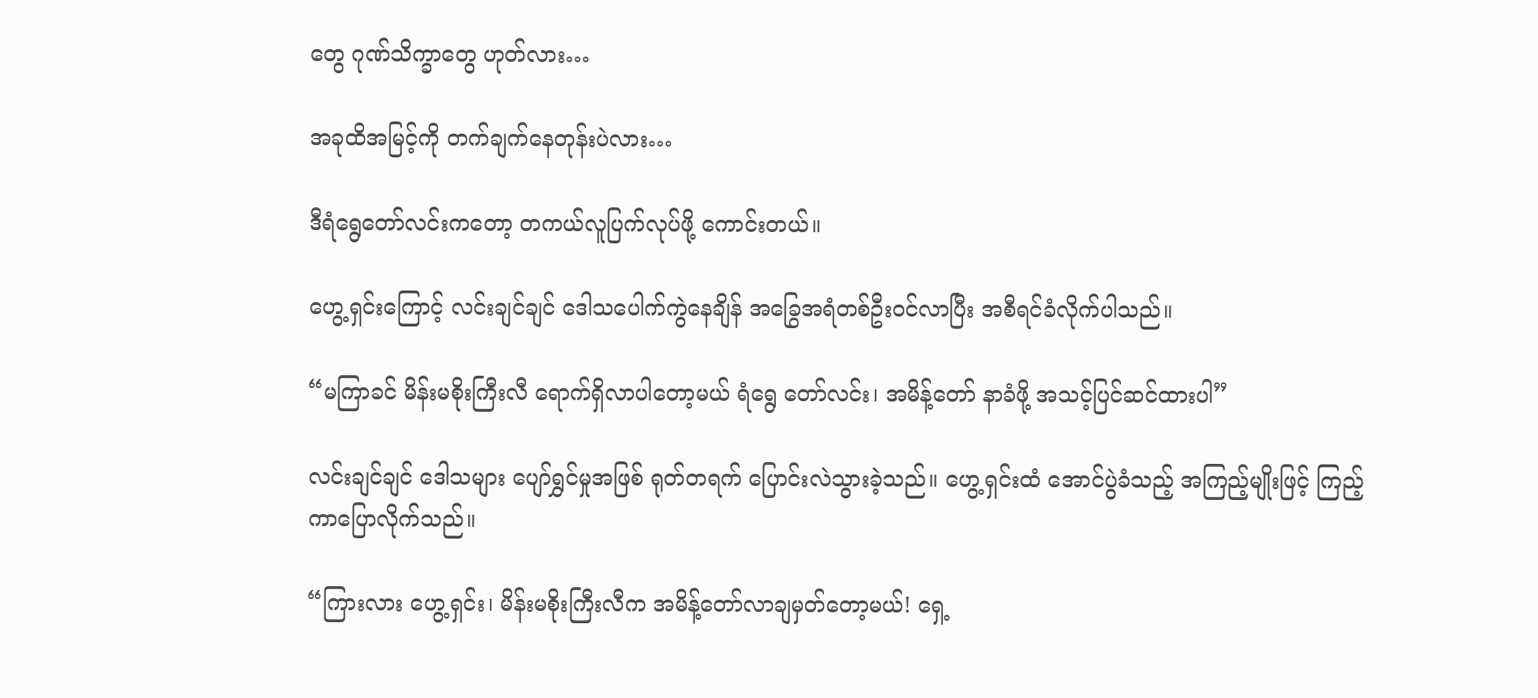တွေ ဂုဏ်သိက္ခာတွေ ဟုတ်လား…

အခုထိအမြင့်ကို တက်ချက်နေတုန်းပဲလား…

ဒီရံရွေတော်လင်းကတော့ တကယ်လူပြက်လုပ်ဖို့ ကောင်းတယ်။

ဟွေ့ရှင်းကြောင့် လင်းချင်ချင် ဒေါသပေါက်ကွဲနေချိန် အခြွေအရံတစ်ဦးဝင်လာပြီး အစီရင်ခံလိုက်ပါသည်။

“မကြာခင် မိန်းမစိုးကြီးလီ ရောက်ရှိလာပါတော့မယ် ရံရွေ တော်လင်း၊ အမိန့်တော် နာခံဖို့ အသင့်ပြင်ဆင်ထားပါ”

လင်းချင်ချင် ဒေါသများ ပျော်ရွှင်မှုအဖြစ် ရုတ်တရက် ပြောင်းလဲသွားခဲ့သည်။ ဟွေ့ရှင်းထံ အောင်ပွဲခံသည့် အကြည့်မျိုးဖြင့် ကြည့်ကာပြောလိုက်သည်။

“ကြားလား ဟွေ့ရှင်း၊ မိန်းမစိုးကြီးလီက အမိန့်တော်လာချမှတ်တော့မယ်! ရှေ့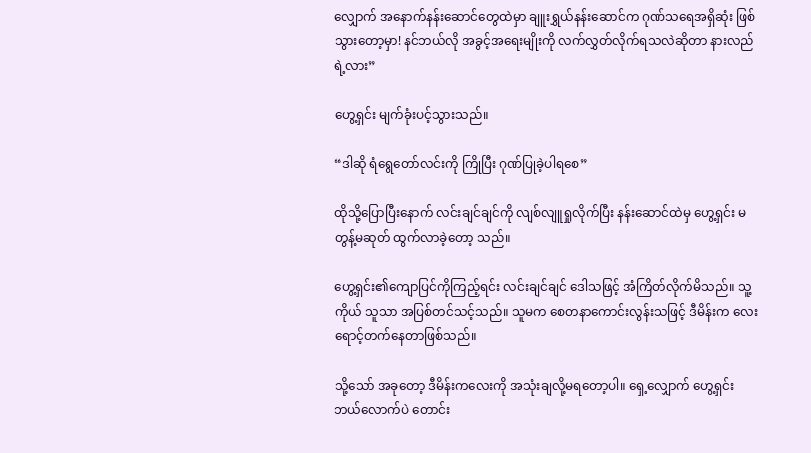လျှောက် အနောက်နန်းဆောင်တွေထဲမှာ ချူးရွှယ်နန်းဆောင်က ဂုဏ်သရေအရှိဆုံး ဖြစ်သွားတော့မှာ! နင်ဘယ်လို အခွင့်အရေးမျိုးကို လက်လွှတ်လိုက်ရသလဲဆိုတာ နားလည်ရဲ့လား”

ဟွေ့ရှင်း မျက်ခုံးပင့်သွားသည်။

“ဒါဆို ရံရွေတော်လင်းကို ကြိုပြီး ဂုဏ်ပြုခဲ့ပါရစေ”

ထိုသို့ပြောပြီးနောက် လင်းချင်ချင်ကို လျစ်လျူရှုလိုက်ပြီး နန်းဆောင်ထဲမှ ဟွေ့ရှင်း မတွန့်မဆုတ် ထွက်လာခဲ့တော့ သည်။

ဟွေ့ရှင်း၏ကျောပြင်ကိုကြည့်ရင်း လင်းချင်ချင် ဒေါသဖြင့် အံကြိတ်လိုက်မိသည်။ သူ့ကိုယ် သူသာ အပြစ်တင်သင့်သည်။ သူမက စေတနာကောင်းလွန်းသဖြင့် ဒီမိန်းက လေး ရောင့်တက်နေတာဖြစ်သည်။

သို့သော် အခုတော့ ဒီမိန်းကလေးကို အသုံးချလို့မရတော့ပါ။ ရှေ့လျှောက် ဟွေ့ရှင်း ဘယ်လောက်ပဲ တောင်း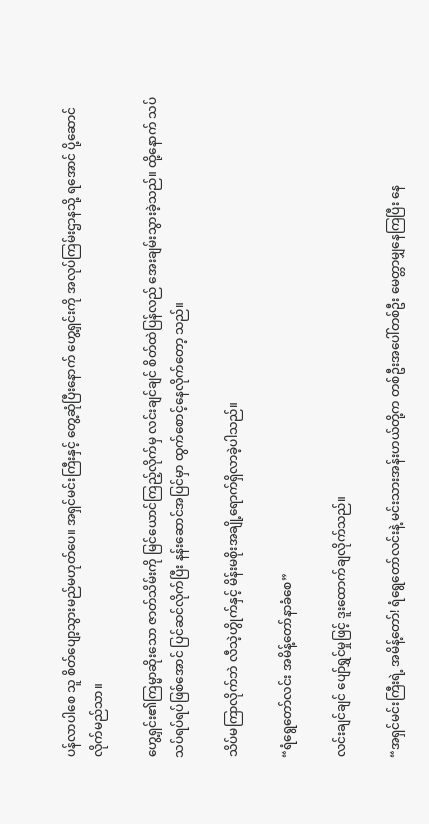ပန်လာပါစေ သူ စိတ်ပျော့သွားမည်မဟုတ်ပေ။ အရှင်မင်းကြီးနှင့် တွေ့ဆုံပြီးနောက် ဟွေ့ရှင်းကို အလုပ်ကြမ်းဌာနသို့ ရအောင် ပို့ဆောင်လိုက်မည်သာ။

ဟွေ့ရှင်း၏ကြမ္မာဆိုးသော ဇာတ်သိမ်းကို မြင်ယောင်ကြည့်လိုက်မှ လင်းချင်ချင် စိတ်ထဲပြန်လည် အေးချမ်းသွားခဲ့သည်။ ထို့နောက် သပ်သပ်ရပ်ရပ်ဖြစ်အောင် ပြင်ဆင်လိုက်ပြီး နန်းဆောင်အပြင်မှာ ထွက်စောင့်နေလိုက်တော့ သည်။

သိပ်မကြာလိုက်ဘဲ လီသဲ့ဟွိုက်နှင့် မိန်းမစိုးအချို့ရောက်ရှိလာခဲ့ပါသည်။

“ရံရွေတော်လင်း အမိန့်တော်နာခံစေ”

လင်းချင်ချင် ပျော်ရွှင်မှုဖြင့် ဒူးထောက်ချလိုက်သည်။

“အရှင်မင်းကြီးရဲ့ အမိန့်တော်! ရံရွေတော်လင်းနဲ့ မင်းသားအန်းဟယ်တို့က တစ်ဦးအပေါ်တစ်ဦး မေတ္တာမျှနေကြပြီး နေ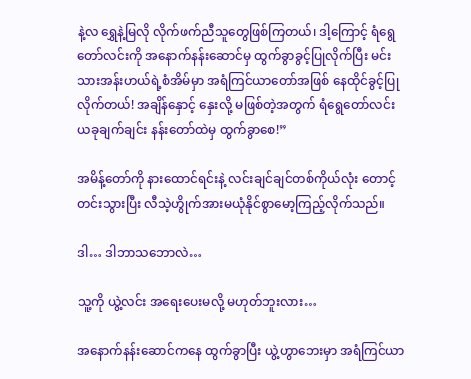နဲ့လ ရွှေနဲ့မြလို လိုက်ဖက်ညီသူတွေဖြစ်ကြတယ်၊ ဒါ့ကြောင့် ရံရွေတော်လင်းကို အနောက်နန်းဆောင်မှ ထွက်ခွာခွင့်ပြုလိုက်ပြီး မင်းသားအန်းဟယ်ရဲ့စံအိမ်မှာ အရံကြင်ယာတော်အဖြစ် နေထိုင်ခွင့်ပြုလိုက်တယ်! အချိန်နှောင့် နှေးလို့ မဖြစ်တဲ့အတွက် ရံရွေတော်လင်း ယခုချက်ချင်း နန်းတော်ထဲမှ ထွက်ခွာစေ!”

အမိန့်တော်ကို နားထောင်ရင်းနဲ့ လင်းချင်ချင်တစ်ကိုယ်လုံး တောင့်တင်းသွားပြီး လီသဲ့ဟွိုက်အားမယုံနိုင်စွာမော့ကြည့်လိုက်သည်။

ဒါ… ဒါဘာသဘောလဲ…

သူ့ကို ယွဲ့လင်း အရေးပေးမလို့ မဟုတ်ဘူးလား…

အနောက်နန်းဆောင်ကနေ ထွက်ခွာပြီး ယွဲ့ဟွာဘေးမှာ အရံကြင်ယာ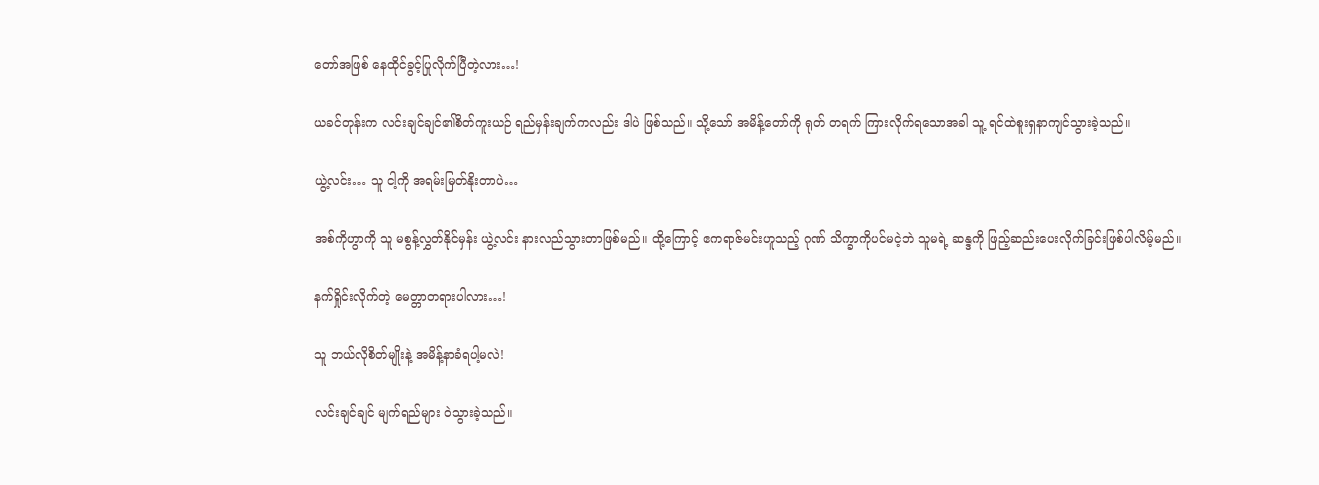တော်အဖြစ် နေထိုင်ခွင့်ပြုလိုက်ပြီတဲ့လား…!

ယခင်တုန်းက လင်းချင်ချင်၏စိတ်ကူးယဉ် ရည်မှန်းချက်ကလည်း ဒါပဲ ဖြစ်သည်။ သို့သော် အမိန့်တော်ကို ရုတ် တရက် ကြားလိုက်ရသောအခါ သူ့ ရင်ထဲစူးရှနာကျင်သွားခဲ့သည်။

ယွဲ့လင်း… သူ ငါ့ကို အရမ်းမြတ်နိုးတာပဲ…

အစ်ကိုဟွာကို သူ မစွန့်လွှတ်နိုင်မှန်း ယွဲ့လင်း နားလည်သွားတာဖြစ်မည်။ ထို့ကြောင့် ဧကရာဇ်မင်းဟူသည့် ဂုဏ် သိက္ခာကိုပင်မငဲ့ဘဲ သူမရဲ့ ဆန္ဒကို ဖြည့်ဆည်းပေးလိုက်ခြင်းဖြစ်ပါလိမ့်မည်။

နက်ရှိုင်းလိုက်တဲ့ မေတ္တာတရားပါလား…!

သူ ဘယ်လိုစိတ်မျိုးနဲ့ အမိန့်နာခံရပါ့မလဲ!

လင်းချင်ချင် မျက်ရည်များ ဝဲသွားခဲ့သည်။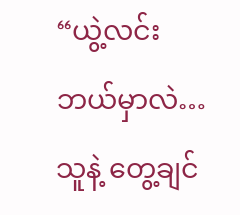“ယွဲ့လင်း ဘယ်မှာလဲ… သူနဲ့ တွေ့ချင်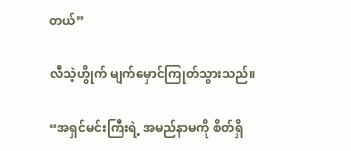တယ်”

လီသဲ့ဟွိုက် မျက်မှောင်ကြုတ်သွားသည်။

“အရှင်မင်းကြီးရဲ့ အမည်နာမကို စိတ်ရှိ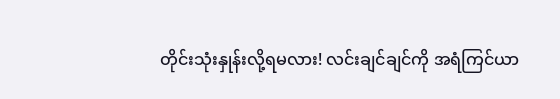တိုင်းသုံးနှုန်းလို့ရမလား! လင်းချင်ချင်ကို အရံကြင်ယာ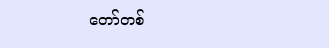တော်တစ်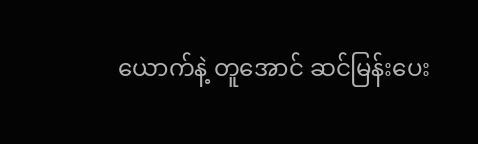ယောက်နဲ့ တူအောင် ဆင်မြန်းပေး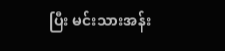ပြီး မင်းသားအန်း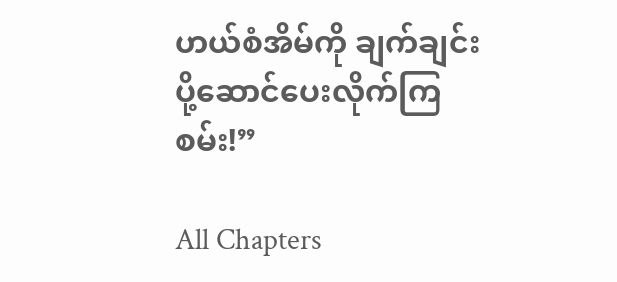ဟယ်စံအိမ်ကို ချက်ချင်းပို့ဆောင်ပေးလိုက်ကြစမ်း!”

All Chapters